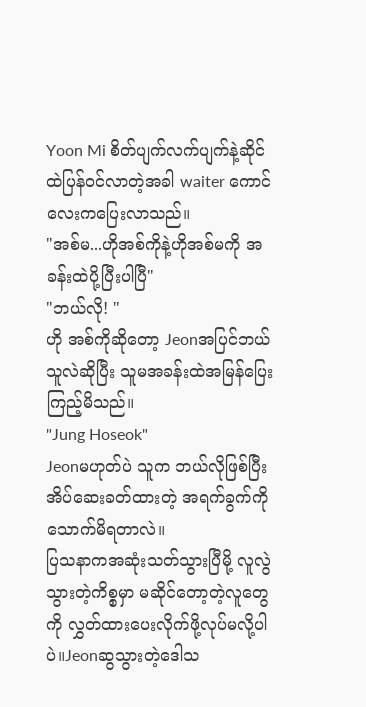Yoon Mi စိတ်ပျက်လက်ပျက်နဲ့ဆိုင်ထဲပြန်ဝင်လာတဲ့အခါ waiter ကောင်လေးကပြေးလာသည်။
"အစ်မ...ဟိုအစ်ကိုနဲ့ဟိုအစ်မကို အခန်းထဲပို့ပြီးပါပြီ"
"ဘယ်လို! "
ဟို အစ်ကိုဆိုတော့ Jeonအပြင်ဘယ်သူလဲဆိုပြီး သူမအခန်းထဲအမြန်ပြေးကြည့်မိသည်။
"Jung Hoseok"
Jeonမဟုတ်ပဲ သူက ဘယ်လိုဖြစ်ပြီးအိပ်ဆေးခတ်ထားတဲ့ အရက်ခွက်ကိုသောက်မိရတာလဲ။
ပြသနာကအဆုံးသတ်သွားပြီမို့ လူလွဲသွားတဲ့ကိစ္စမှာ မဆိုင်တော့တဲ့လူတွေကို လွှတ်ထားပေးလိုက်ဖို့လုပ်မလို့ပါပဲ။Jeonဆွသွားတဲ့ဒေါသ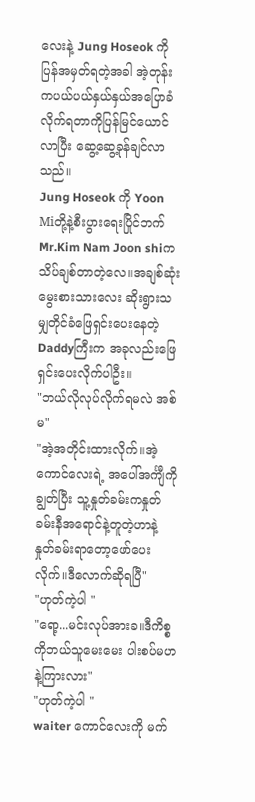လေးနဲ့ Jung Hoseok ကိုပြန်အမှတ်ရတဲ့အခါ အဲ့တုန်းကပယ်ပယ်နှယ်နှယ်အပြောခံလိုက်ရတာကိုပြန်မြင်ယောင်လာပြီး ဆွေ့ဆွေ့ခုန်ချင်လာသည်။
Jung Hoseok ကို Yoon Miတို့နဲ့စီးပွားရေးပြိုင်ဘက် Mr.Kim Nam Joon shiက သိပ်ချစ်တာတဲ့လေ။အချစ်ဆုံးမွေးစားသားလေး ဆိုးရွားသမျှတိုင်ခံဖြေရှင်းပေးနေတဲ့ Daddyကြီးက အခုလည်းဖြေရှင်းပေးလိုက်ပါဦး။
"ဘယ်လိုလုပ်လိုက်ရမလဲ အစ်မ"
"အဲ့အတိုင်းထားလိုက်။အဲ့ကောင်လေးရဲ့ အပေါ်အင်္ကျီကိုချွတ်ပြီး သူ့နှုတ်ခမ်းကနှုတ်ခမ်းနီအရောင်နဲ့တူတဲ့ဟာနဲ့ နှုတ်ခမ်းရာတော့ဖော်ပေးလိုက်။ဒီလောက်ဆိုရပြီ"
"ဟုတ်ကဲ့ပါ "
"ရော့...မင်းလုပ်အားခ။ဒီကိစ္စကိုဘယ်သူမေးမေး ပါးစပ်မဟနဲ့ကြားလား"
"ဟုတ်ကဲ့ပါ "
waiter ကောင်လေးကို မက်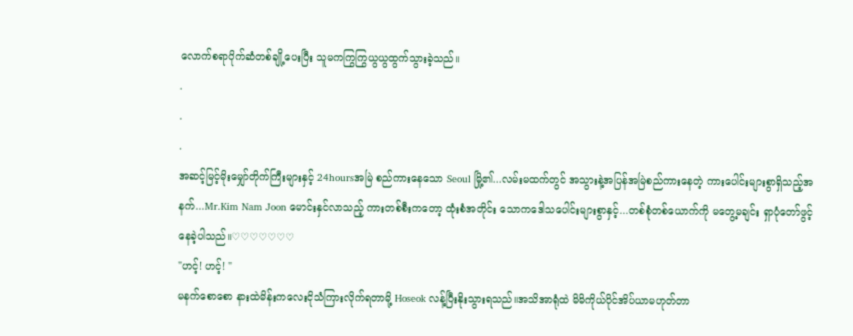လောက်စရာပိုက်ဆံတစ်ချို့ပေးပြီး သူမကကြွကြွယွယွထွက်သွားခဲ့သည်။
.
.
.
အဆင့်မြင့်မိုးမျှော်တိုက်ကြီးများနှင့် 24hoursအမြဲ စည်ကားနေသော Seoul မြို့၏...လမ်းမထက်တွင် အသွားနဲ့အပြန်အမြဲစည်ကားနေတဲ့ ကားပေါင်းများစွာရှိသည့်အနက်...Mr.Kim Nam Joon မောင်းနှင်လာသည့် ကားတစ်စီးကတော့ ထုံးစံအတိုင်း သောကဒေါသပေါင်းများစွာနှင့်...တစ်စုံတစ်ယောက်ကို မတွေ့မချင်း ရှာပုံတော်ဖွင့်နေခဲ့ပါသည်။♡♡♡♡♡♡♡
"ဟင့်! ဟင့်! "
မနက်စောစော နားထဲမိန်းကလေးငိုသံကြားလိုက်ရတာမို့ Hoseok လန့်ပြီးနိုးသွားရသည်။အသိအာရုံထဲ မိမိကိုယ်ပိုင်အိပ်ယာမဟုတ်တာ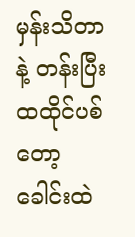မှန်းသိတာနဲ့ တန်းပြီးထထိုင်ပစ်တော့ ခေါင်းထဲ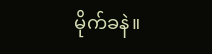မိုက်ခနဲ။